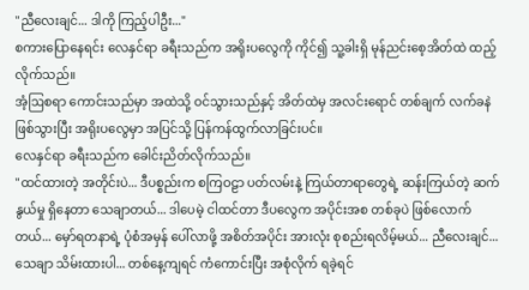"ညီလေးချင်... ဒါကို ကြည့်ပါဦး..."
စကားပြောနေရင်း လေနှင်ရာ ခရီးသည်က အရိုးပလွေကို ကိုင်၍ သူ့ခါးရှိ မုန်ညင်းစေ့အိတ်ထဲ ထည့်လိုက်သည်။
အံ့ဩစရာ ကောင်းသည်မှာ အထဲသို့ ဝင်သွားသည်နှင့် အိတ်ထဲမှ အလင်းရောင် တစ်ချက် လက်ခနဲ ဖြစ်သွားပြီး အရိုးပလွေမှာ အပြင်သို့ ပြန်ကန်ထွက်လာခြင်းပင်။
လေနှင်ရာ ခရီးသည်က ခေါင်းညိတ်လိုက်သည်။
"ထင်ထားတဲ့ အတိုင်းပဲ... ဒီပစ္စည်းက စကြဝဠာ ပတ်လမ်းနဲ့ ကြယ်တာရာတွေရဲ့ ဆန်းကြယ်တဲ့ ဆက်နွယ်မှု ရှိနေတာ သေချာတယ်... ဒါပေမဲ့ ငါထင်တာ ဒီပလွေက အပိုင်းအစ တစ်ခုပဲ ဖြစ်လောက်တယ်... မှော်ရတနာရဲ့ ပုံစံအမှန် ပေါ်လာဖို့ အစိတ်အပိုင်း အားလုံး စုစည်းရလိမ့်မယ်... ညီလေးချင်... သေချာ သိမ်းထားပါ... တစ်နေ့ကျရင် ကံကောင်းပြီး အစုံလိုက် ရခဲ့ရင်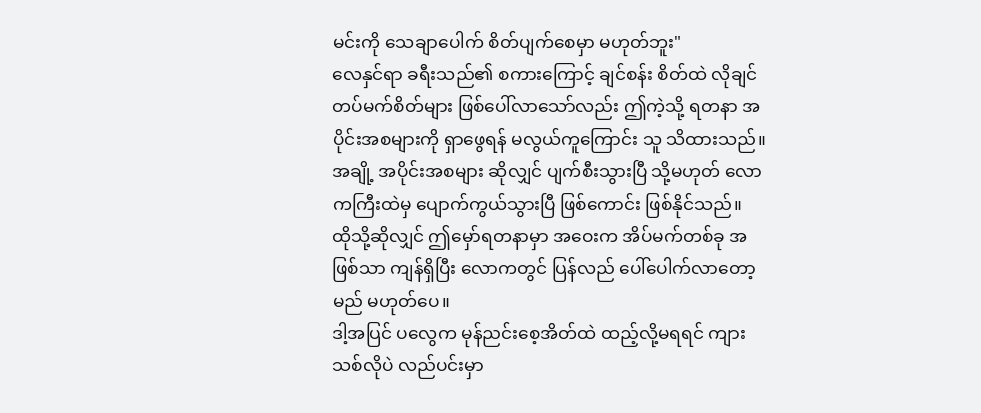မင်းကို သေချာပေါက် စိတ်ပျက်စေမှာ မဟုတ်ဘူး"
လေနှင်ရာ ခရီးသည်၏ စကားကြောင့် ချင်စန်း စိတ်ထဲ လိုချင်တပ်မက်စိတ်များ ဖြစ်ပေါ်လာသော်လည်း ဤကဲ့သို့ ရတနာ အပိုင်းအစများကို ရှာဖွေရန် မလွယ်ကူကြောင်း သူ သိထားသည်။ အချို့ အပိုင်းအစများ ဆိုလျှင် ပျက်စီးသွားပြီ သို့မဟုတ် လောကကြီးထဲမှ ပျောက်ကွယ်သွားပြီ ဖြစ်ကောင်း ဖြစ်နိုင်သည်။
ထိုသို့ဆိုလျှင် ဤမှော်ရတနာမှာ အဝေးက အိပ်မက်တစ်ခု အဖြစ်သာ ကျန်ရှိပြီး လောကတွင် ပြန်လည် ပေါ်ပေါက်လာတော့မည် မဟုတ်ပေ။
ဒါ့အပြင် ပလွေက မုန်ညင်းစေ့အိတ်ထဲ ထည့်လို့မရရင် ကျားသစ်လိုပဲ လည်ပင်းမှာ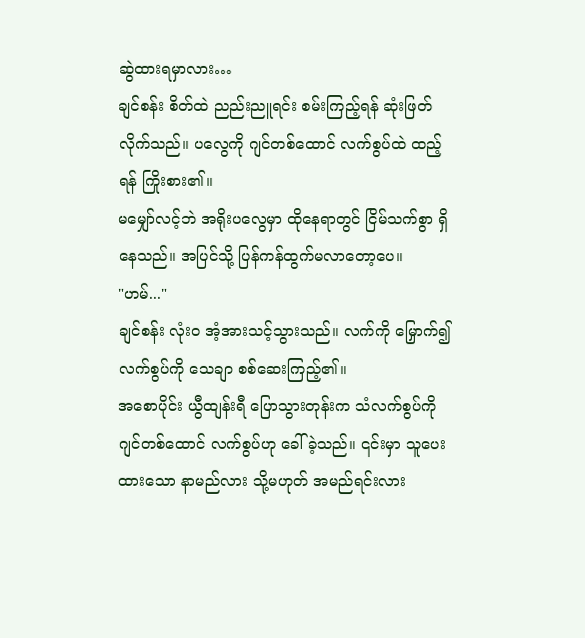ဆွဲထားရမှာလား…
ချင်စန်း စိတ်ထဲ ညည်းညူရင်း စမ်းကြည့်ရန် ဆုံးဖြတ်လိုက်သည်။ ပလွေကို ဂျင်တစ်ထောင် လက်စွပ်ထဲ ထည့်ရန် ကြိုးစား၏။
မမျှော်လင့်ဘဲ အရိုးပလွေမှာ ထိုနေရာတွင် ငြိမ်သက်စွာ ရှိနေသည်။ အပြင်သို့ ပြန်ကန်ထွက်မလာတော့ပေ။
"ဟမ်..."
ချင်စန်း လုံးဝ အံ့အားသင့်သွားသည်။ လက်ကို မြှောက်၍ လက်စွပ်ကို သေချာ စစ်ဆေးကြည့်၏။
အစောပိုင်း ယွီထျန်းရီ ပြောသွားတုန်းက သံလက်စွပ်ကို ဂျင်တစ်ထောင် လက်စွပ်ဟု ခေါ်ခဲ့သည်။ ၎င်းမှာ သူပေးထားသော နာမည်လား သို့မဟုတ် အမည်ရင်းလား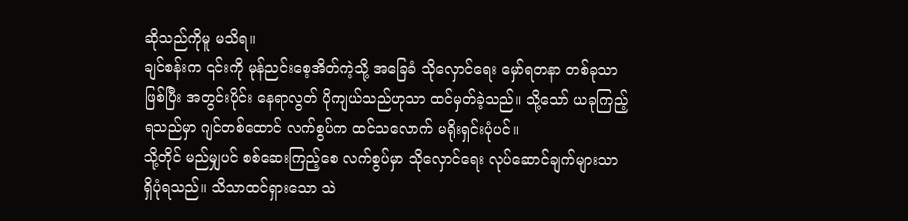ဆိုသည်ကိုမူ မသိရ။
ချင်စန်းက ၎င်းကို မုန်ညင်းစေ့အိတ်ကဲ့သို့ အခြေခံ သိုလှောင်ရေး မှော်ရတနာ တစ်ခုသာ ဖြစ်ပြီး အတွင်းပိုင်း နေရာလွတ် ပိုကျယ်သည်ဟုသာ ထင်မှတ်ခဲ့သည်။ သို့သော် ယခုကြည့်ရသည်မှာ ဂျင်တစ်ထောင် လက်စွပ်က ထင်သလောက် မရိုးရှင်းပုံပင်။
သို့တိုင် မည်မျှပင် စစ်ဆေးကြည့်စေ လက်စွပ်မှာ သိုလှောင်ရေး လုပ်ဆောင်ချက်များသာ ရှိပုံရသည်။ သိသာထင်ရှားသော သဲ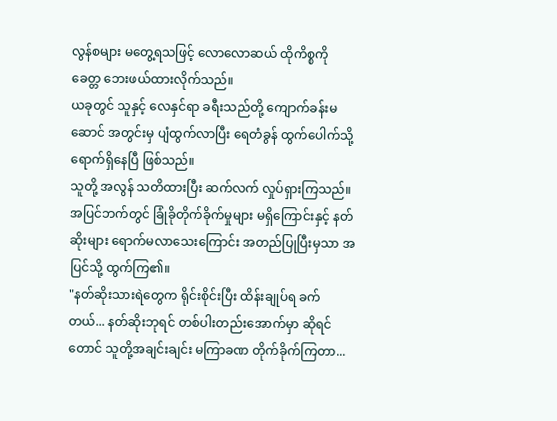လွန်စများ မတွေ့ရသဖြင့် လောလောဆယ် ထိုကိစ္စကို ခေတ္တ ဘေးဖယ်ထားလိုက်သည်။
ယခုတွင် သူနှင့် လေနှင်ရာ ခရီးသည်တို့ ကျောက်ခန်းမဆောင် အတွင်းမှ ပျံထွက်လာပြီး ရေတံခွန် ထွက်ပေါက်သို့ ရောက်ရှိနေပြီ ဖြစ်သည်။
သူတို့ အလွန် သတိထားပြီး ဆက်လက် လှုပ်ရှားကြသည်။ အပြင်ဘက်တွင် ခြုံခိုတိုက်ခိုက်မှုများ မရှိကြောင်းနှင့် နတ်ဆိုးများ ရောက်မလာသေးကြောင်း အတည်ပြုပြီးမှသာ အပြင်သို့ ထွက်ကြ၏။
"နတ်ဆိုးသားရဲတွေက ရိုင်းစိုင်းပြီး ထိန်းချုပ်ရ ခက်တယ်... နတ်ဆိုးဘုရင် တစ်ပါးတည်းအောက်မှာ ဆိုရင်တောင် သူတို့အချင်းချင်း မကြာခဏ တိုက်ခိုက်ကြတာ...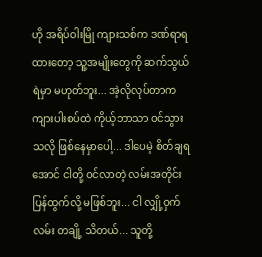ဟို အရိပ်ဝါးမြို ကျားသစ်က ဒဏ်ရာရထားတော့ သူ့အမျိုးတွေကို ဆက်သွယ်ရဲမှာ မဟုတ်ဘူး... အဲ့လိုလုပ်တာက ကျားပါးစပ်ထဲ ကိုယ့်ဘာသာ ဝင်သွားသလို ဖြစ်နေမှာပေါ့... ဒါပေမဲ့ စိတ်ချရအောင် ငါတို့ ဝင်လာတဲ့ လမ်းအတိုင်း ပြန်ထွက်လို့ မဖြစ်ဘူး... ငါ လျှို့ဝှက်လမ်း တချို့ သိတယ်... သူတို့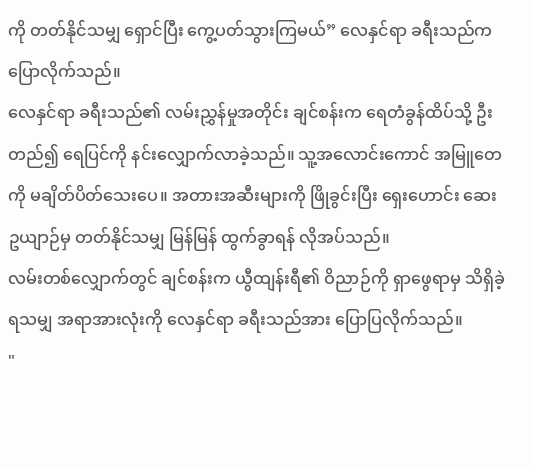ကို တတ်နိုင်သမျှ ရှောင်ပြီး ကွေ့ပတ်သွားကြမယ်” လေနှင်ရာ ခရီးသည်က ပြောလိုက်သည်။
လေနှင်ရာ ခရီးသည်၏ လမ်းညွှန်မှုအတိုင်း ချင်စန်းက ရေတံခွန်ထိပ်သို့ ဦးတည်၍ ရေပြင်ကို နင်းလျှောက်လာခဲ့သည်။ သူ့အလောင်းကောင် အမြူတေကို မချိတ်ပိတ်သေးပေ။ အတားအဆီးများကို ဖြိုခွင်းပြီး ရှေးဟောင်း ဆေးဥယျာဉ်မှ တတ်နိုင်သမျှ မြန်မြန် ထွက်ခွာရန် လိုအပ်သည်။
လမ်းတစ်လျှောက်တွင် ချင်စန်းက ယွီထျန်းရီ၏ ဝိညာဉ်ကို ရှာဖွေရာမှ သိရှိခဲ့ရသမျှ အရာအားလုံးကို လေနှင်ရာ ခရီးသည်အား ပြောပြလိုက်သည်။
"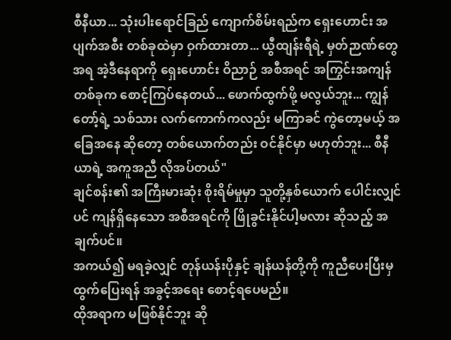စီနီယာ... သုံးပါးရောင်ခြည် ကျောက်စိမ်းရည်က ရှေးဟောင်း အပျက်အစီး တစ်ခုထဲမှာ ဝှက်ထားတာ... ယွီထျန်းရီရဲ့ မှတ်ဉာဏ်တွေအရ အဲ့ဒီနေရာကို ရှေးဟောင်း ဝိညာဉ် အစီအရင် အကြွင်းအကျန်တစ်ခုက စောင့်ကြပ်နေတယ်... ဖောက်ထွက်ဖို့ မလွယ်ဘူး... ကျွန်တော့်ရဲ့ သစ်သား လက်ကောက်ကလည်း မကြာခင် ကွဲတော့မယ့် အခြေအနေ ဆိုတော့ တစ်ယောက်တည်း ဝင်နိုင်မှာ မဟုတ်ဘူး... စီနီယာရဲ့ အကူအညီ လိုအပ်တယ်"
ချင်စန်း၏ အကြီးမားဆုံး စိုးရိမ်မှုမှာ သူတို့နှစ်ယောက် ပေါင်းလျှင်ပင် ကျန်ရှိနေသော အစီအရင်ကို ဖြိုခွင်းနိုင်ပါ့မလား ဆိုသည့် အချက်ပင်။
အကယ်၍ မရခဲ့လျှင် တုန်ယန်းပိုနှင့် ချန်ယန်တို့ကို ကူညီပေးပြီးမှ ထွက်ပြေးရန် အခွင့်အရေး စောင့်ရပေမည်။
ထိုအရာက မဖြစ်နိုင်ဘူး ဆို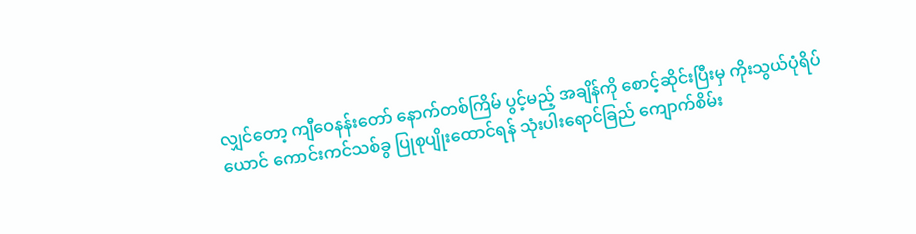လျှင်တော့ ကျီဝေနန်းတော် နောက်တစ်ကြိမ် ပွင့်မည့် အချိန်ကို စောင့်ဆိုင်းပြီးမှ ကိုးသွယ်ပုံရိပ်ယောင် ကောင်းကင်သစ်ခွ ပြုစုပျိုးထောင်ရန် သုံးပါးရောင်ခြည် ကျောက်စိမ်း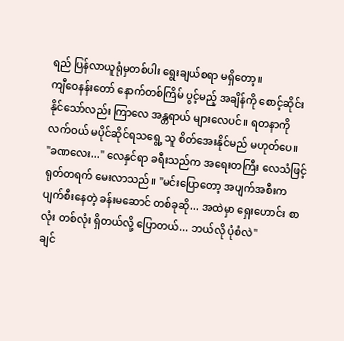ရည် ပြန်လာယူရုံမှတစ်ပါး ရွေးချယ်စရာ မရှိတော့။
ကျီဝေနန်းတော် နောက်တစ်ကြိမ် ပွင့်မည့် အချိန်ကို စောင့်ဆိုင်းနိုင်သော်လည်း ကြာလေ အန္တရာယ် များလေပင်။ ရတနာကို လက်ဝယ် မပိုင်ဆိုင်ရသရွေ့ သူ စိတ်အေးနိုင်မည် မဟုတ်ပေ။
"ခဏလေး..." လေနှင်ရာ ခရီးသည်က အရေးတကြီး လေသံဖြင့် ရုတ်တရက် မေးလာသည်။ "မင်းပြောတော့ အပျက်အစီးက ပျက်စီးနေတဲ့ ခန်းမဆောင် တစ်ခုဆို... အထဲမှာ ရှေးဟောင်း စာလုံး တစ်လုံး ရှိတယ်လို့ ပြောတယ်... ဘယ်လို ပုံစံလဲ"
ချင်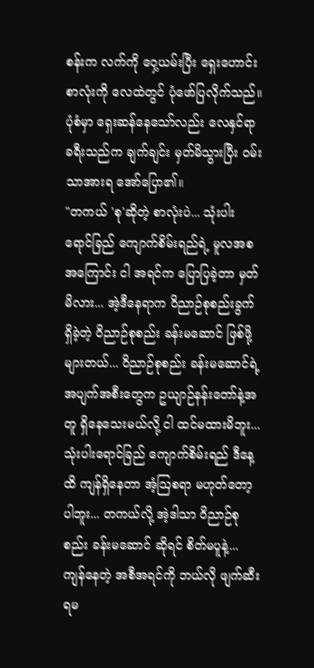စန်းက လက်ကို ဝှေ့ယမ်းပြီး ရှေးဟောင်း စာလုံးကို လေထဲတွင် ပုံဖော်ပြလိုက်သည်။
ပုံစံမှာ ရှေးဆန်နေသော်လည်း လေနှင်ရာ ခရီးသည်က ချက်ချင်း မှတ်မိသွားပြီး ဝမ်းသာအားရ အော်ပြော၏။
"တကယ် 'စု'ဆိုတဲ့ စာလုံးပဲ... သုံးပါးရောင်ခြည် ကျောက်စိမ်းရည်ရဲ့ မူလအစအကြောင်း ငါ အရင်က ပြောပြခဲ့တာ မှတ်မိလား... အဲ့ဒီနေရာက ဝိညာဉ်စုစည်းခွက် ရှိခဲ့တဲ့ ဝိညာဉ်စုစည်း ခန်းမဆောင် ဖြစ်ဖို့များတယ်... ဝိညာဉ်စုစည်း ခန်းမဆောင်ရဲ့ အပျက်အစီးတွေက ဥယျာဉ်နန်းတော်နဲ့အတူ ရှိနေသေးမယ်လို့ ငါ ထင်မထားမိဘူး... သုံးပါးရောင်ခြည် ကျောက်စိမ်းရည် ဒီနေ့ထိ ကျန်ရှိနေတာ အံ့ဩစရာ မဟုတ်တော့ပါဘူး... တကယ်လို့ အဲ့ဒါသာ ဝိညာဉ်စုစည်း ခန်းမဆောင် ဆိုရင် စိတ်မပူနဲ့... ကျန်နေတဲ့ အစီအရင်ကို ဘယ်လို ဖျက်ဆီးရမ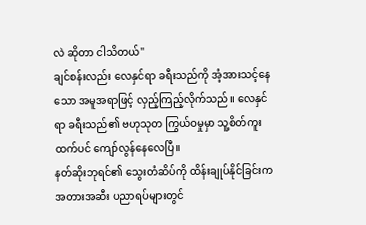လဲ ဆိုတာ ငါသိတယ်"
ချင်စန်းလည်း လေနှင်ရာ ခရီးသည်ကို အံ့အားသင့်နေသော အမူအရာဖြင့် လှည့်ကြည့်လိုက်သည်။ လေနှင်ရာ ခရီးသည်၏ ဗဟုသုတ ကြွယ်ဝမှုမှာ သူ့စိတ်ကူးထက်ပင် ကျော်လွန်နေလေပြီ။
နတ်ဆိုးဘုရင်၏ သွေးတံဆိပ်ကို ထိန်းချုပ်နိုင်ခြင်းက အတားအဆီး ပညာရပ်များတွင်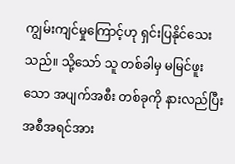ကျွမ်းကျင်မှုကြောင့်ဟု ရှင်းပြနိုင်သေးသည်။ သို့သော် သူ တစ်ခါမှ မမြင်ဖူးသော အပျက်အစီး တစ်ခုကို နားလည်ပြီး အစီအရင်အား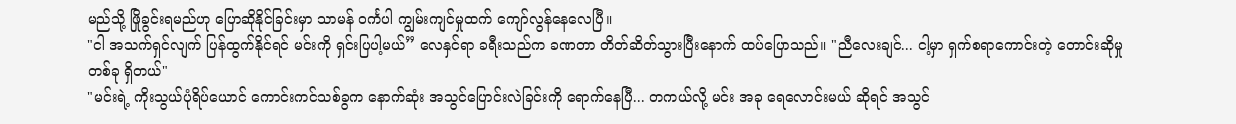မည်သို့ ဖြိုခွင်းရမည်ဟု ပြောဆိုနိုင်ခြင်းမှာ သာမန် ဝင်္ကပါ ကျွမ်းကျင်မှုထက် ကျော်လွန်နေလေပြီ။
"ငါ အသက်ရှင်လျက် ပြန်ထွက်နိုင်ရင် မင်းကို ရှင်းပြပါ့မယ်” လေနှင်ရာ ခရီးသည်က ခဏတာ တိတ်ဆိတ်သွားပြီးနောက် ထပ်ပြောသည်။ "ညီလေးချင်... ငါ့မှာ ရှက်စရာကောင်းတဲ့ တောင်းဆိုမှု တစ်ခု ရှိတယ်"
"မင်းရဲ့ ကိုးသွယ်ပုံရိပ်ယောင် ကောင်းကင်သစ်ခွက နောက်ဆုံး အသွင်ပြောင်းလဲခြင်းကို ရောက်နေပြီ... တကယ်လို့ မင်း အခု ရေလောင်းမယ် ဆိုရင် အသွင်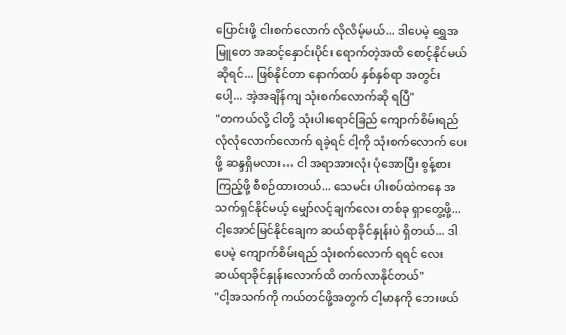ပြောင်းဖို့ ငါးစက်လောက် လိုလိမ့်မယ်... ဒါပေမဲ့ ရွှေအမြူတေ အဆင့်နှောင်းပိုင်း ရောက်တဲ့အထိ စောင့်နိုင်မယ် ဆိုရင်... ဖြစ်နိုင်တာ နောက်ထပ် နှစ်နှစ်ရာ အတွင်းပေါ့... အဲ့အချိန်ကျ သုံးစက်လောက်ဆို ရပြီ"
"တကယ်လို့ ငါတို့ သုံးပါးရောင်ခြည် ကျောက်စိမ်းရည် လုံလုံလောက်လောက် ရခဲ့ရင် ငါ့ကို သုံးစက်လောက် ပေးဖို့ ဆန္ဒရှိမလား… ငါ အရာအားလုံး ပုံအောပြီး စွန့်စားကြည့်ဖို့ စီစဉ်ထားတယ်... သေမင်း ပါးစပ်ထဲကနေ အသက်ရှင်နိုင်မယ့် မျှော်လင့်ချက်လေး တစ်ခု ရှာတွေ့ဖို့... ငါ့အောင်မြင်နိုင်ချေက ဆယ်ရာခိုင်နှုန်းပဲ ရှိတယ်... ဒါပေမဲ့ ကျောက်စိမ်းရည် သုံးစက်လောက် ရရင် လေးဆယ်ရာခိုင်နှုန်းလောက်ထိ တက်လာနိုင်တယ်"
"ငါ့အသက်ကို ကယ်တင်ဖို့အတွက် ငါ့မာနကို ဘေးဖယ်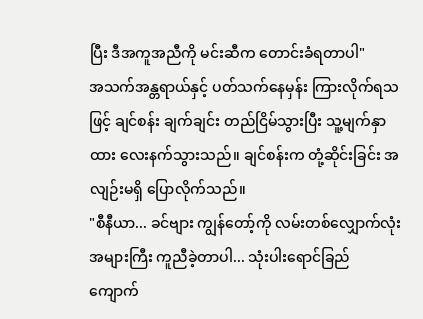ပြီး ဒီအကူအညီကို မင်းဆီက တောင်းခံရတာပါ"
အသက်အန္တရာယ်နှင့် ပတ်သက်နေမှန်း ကြားလိုက်ရသဖြင့် ချင်စန်း ချက်ချင်း တည်ငြိမ်သွားပြီး သူ့မျက်နှာထား လေးနက်သွားသည်။ ချင်စန်းက တုံ့ဆိုင်းခြင်း အလျဉ်းမရှိ ပြောလိုက်သည်။
"စီနီယာ... ခင်ဗျား ကျွန်တော့်ကို လမ်းတစ်လျှောက်လုံး အများကြီး ကူညီခဲ့တာပါ... သုံးပါးရောင်ခြည် ကျောက်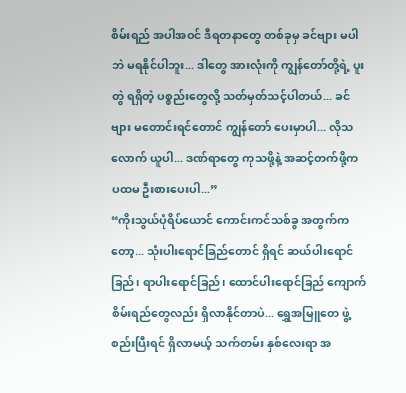စိမ်းရည် အပါအဝင် ဒီရတနာတွေ တစ်ခုမှ ခင်ဗျား မပါဘဲ မရနိုင်ပါဘူး... ဒါတွေ အားလုံးကို ကျွန်တော်တို့ရဲ့ ပူးတွဲ ရရှိတဲ့ ပစ္စည်းတွေလို့ သတ်မှတ်သင့်ပါတယ်... ခင်ဗျား မတောင်းရင်တောင် ကျွန်တော် ပေးမှာပါ... လိုသလောက် ယူပါ... ဒဏ်ရာတွေ ကုသဖို့နဲ့ အဆင့်တက်ဖို့က ပထမ ဦးစားပေးပါ...”
“ကိုးသွယ်ပုံရိပ်ယောင် ကောင်းကင်သစ်ခွ အတွက်ကတော့... သုံးပါးရောင်ခြည်တောင် ရှိရင် ဆယ်ပါးရောင်ခြည်၊ ရာပါးရောင်ခြည်၊ ထောင်ပါးရောင်ခြည် ကျောက်စိမ်းရည်တွေလည်း ရှိလာနိုင်တာပဲ... ရွှေအမြူတေ ဖွဲ့စည်းပြီးရင် ရှိလာမယ့် သက်တမ်း နှစ်လေးရာ အ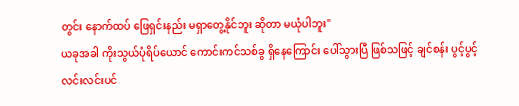တွင်း နောက်ထပ် ဖြေရှင်းနည်း မရှာတွေ့နိုင်ဘူး ဆိုတာ မယုံပါဘူး"
ယခုအခါ ကိုးသွယ်ပုံရိပ်ယောင် ကောင်းကင်သစ်ခွ ရှိနေကြောင်း ပေါ်သွားပြီ ဖြစ်သဖြင့် ချင်စန်း ပွင့်ပွင့်လင်းလင်းပင်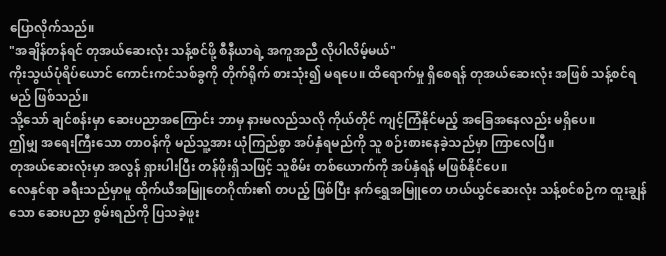ပြောလိုက်သည်။
"အချိန်တန်ရင် တုအယ်ဆေးလုံး သန့်စင်ဖို့ စီနီယာရဲ့ အကူအညီ လိုပါလိမ့်မယ်"
ကိုးသွယ်ပုံရိပ်ယောင် ကောင်းကင်သစ်ခွကို တိုက်ရိုက် စားသုံး၍ မရပေ။ ထိရောက်မှု ရှိစေရန် တုအယ်ဆေးလုံး အဖြစ် သန့်စင်ရမည် ဖြစ်သည်။
သို့သော် ချင်စန်းမှာ ဆေးပညာအကြောင်း ဘာမှ နားမလည်သလို ကိုယ်တိုင် ကျင့်ကြံနိုင်မည့် အခြေအနေလည်း မရှိပေ။
ဤမျှ အရေးကြီးသော တာဝန်ကို မည်သူ့အား ယုံကြည်စွာ အပ်နှံရမည်ကို သူ စဉ်းစားနေခဲ့သည်မှာ ကြာလေပြီ။
တုအယ်ဆေးလုံးမှာ အလွန် ရှားပါးပြီး တန်ဖိုးရှိသဖြင့် သူစိမ်း တစ်ယောက်ကို အပ်နှံရန် မဖြစ်နိုင်ပေ။
လေနှင်ရာ ခရီးသည်မှာမူ ထိုက်ယီအမြူတေဂိုဏ်း၏ တပည့် ဖြစ်ပြီး နက်ရွှေအမြူတေ ဟယ်ယွင်ဆေးလုံး သန့်စင်စဉ်က ထူးချွန်သော ဆေးပညာ စွမ်းရည်ကို ပြသခဲ့ဖူး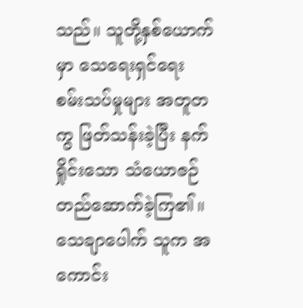သည်။ သူတို့နှစ်ယောက်မှာ သေရေးရှင်ရေး စမ်းသပ်မှုများ အတူတကွ ဖြတ်သန်းခဲ့ပြီး နက်ရှိုင်းသော သံယောဇဉ် တည်ဆောက်ခဲ့ကြ၏။ သေချာပေါက် သူက အကောင်း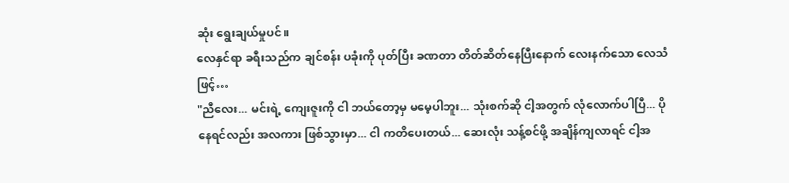ဆုံး ရွေးချယ်မှုပင်။
လေနှင်ရာ ခရီးသည်က ချင်စန်း ပခုံးကို ပုတ်ပြီး ခဏတာ တိတ်ဆိတ်နေပြီးနောက် လေးနက်သော လေသံဖြင့်…
"ညီလေး... မင်းရဲ့ ကျေးဇူးကို ငါ ဘယ်တော့မှ မမေ့ပါဘူး... သုံးစက်ဆို ငါ့အတွက် လုံလောက်ပါပြီ... ပိုနေရင်လည်း အလကား ဖြစ်သွားမှာ... ငါ ကတိပေးတယ်... ဆေးလုံး သန့်စင်ဖို့ အချိန်ကျလာရင် ငါ့အ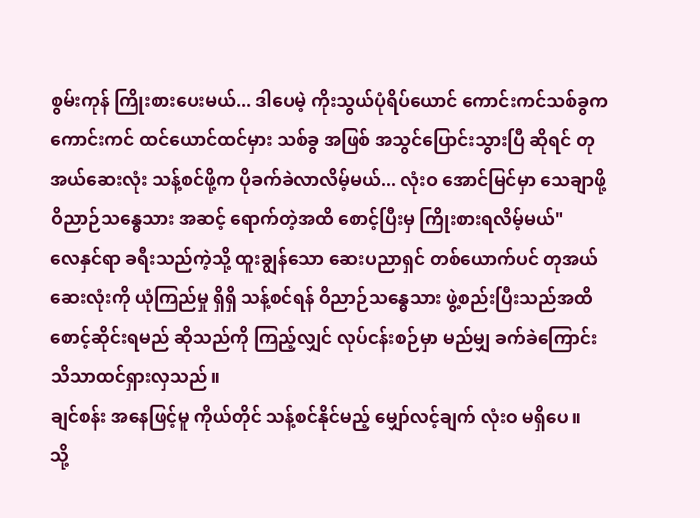စွမ်းကုန် ကြိုးစားပေးမယ်... ဒါပေမဲ့ ကိုးသွယ်ပုံရိပ်ယောင် ကောင်းကင်သစ်ခွက ကောင်းကင် ထင်ယောင်ထင်မှား သစ်ခွ အဖြစ် အသွင်ပြောင်းသွားပြီ ဆိုရင် တုအယ်ဆေးလုံး သန့်စင်ဖို့က ပိုခက်ခဲလာလိမ့်မယ်... လုံးဝ အောင်မြင်မှာ သေချာဖို့ ဝိညာဉ်သန္ဓေသား အဆင့် ရောက်တဲ့အထိ စောင့်ပြီးမှ ကြိုးစားရလိမ့်မယ်"
လေနှင်ရာ ခရီးသည်ကဲ့သို့ ထူးချွန်သော ဆေးပညာရှင် တစ်ယောက်ပင် တုအယ်ဆေးလုံးကို ယုံကြည်မှု ရှိရှိ သန့်စင်ရန် ဝိညာဉ်သန္ဓေသား ဖွဲ့စည်းပြီးသည်အထိ စောင့်ဆိုင်းရမည် ဆိုသည်ကို ကြည့်လျှင် လုပ်ငန်းစဉ်မှာ မည်မျှ ခက်ခဲကြောင်း သိသာထင်ရှားလှသည်။
ချင်စန်း အနေဖြင့်မူ ကိုယ်တိုင် သန့်စင်နိုင်မည့် မျှော်လင့်ချက် လုံးဝ မရှိပေ။
သို့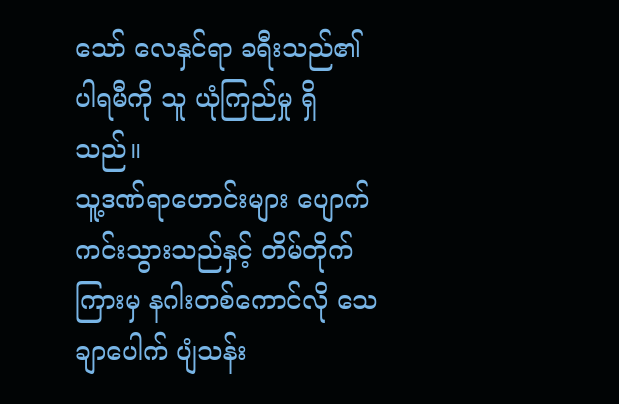သော် လေနှင်ရာ ခရီးသည်၏ ပါရမီကို သူ ယုံကြည်မှု ရှိသည်။
သူ့ဒဏ်ရာဟောင်းများ ပျောက်ကင်းသွားသည်နှင့် တိမ်တိုက်ကြားမှ နဂါးတစ်ကောင်လို သေချာပေါက် ပျံသန်း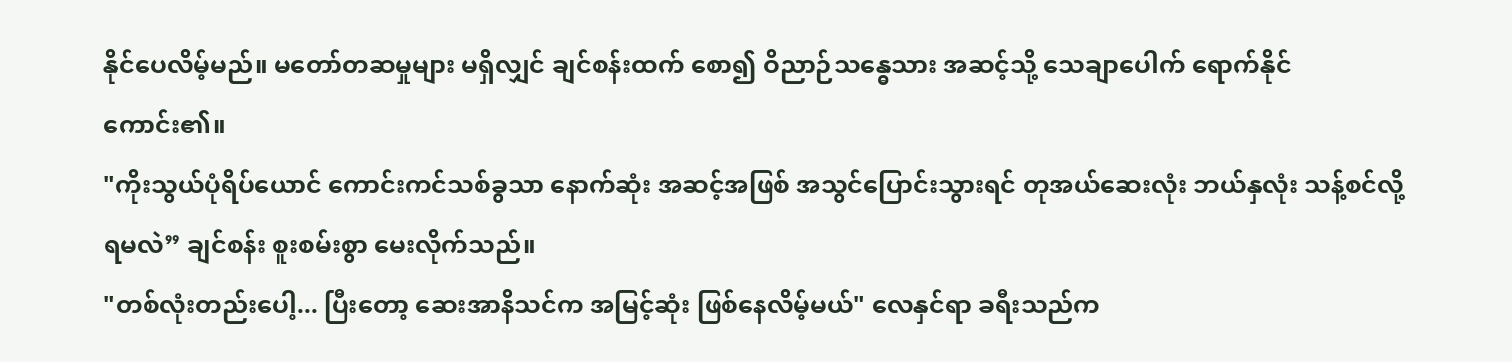နိုင်ပေလိမ့်မည်။ မတော်တဆမှုများ မရှိလျှင် ချင်စန်းထက် စော၍ ဝိညာဉ်သန္ဓေသား အဆင့်သို့ သေချာပေါက် ရောက်နိုင်ကောင်း၏။
"ကိုးသွယ်ပုံရိပ်ယောင် ကောင်းကင်သစ်ခွသာ နောက်ဆုံး အဆင့်အဖြစ် အသွင်ပြောင်းသွားရင် တုအယ်ဆေးလုံး ဘယ်နှလုံး သန့်စင်လို့ ရမလဲ” ချင်စန်း စူးစမ်းစွာ မေးလိုက်သည်။
"တစ်လုံးတည်းပေါ့... ပြီးတော့ ဆေးအာနိသင်က အမြင့်ဆုံး ဖြစ်နေလိမ့်မယ်" လေနှင်ရာ ခရီးသည်က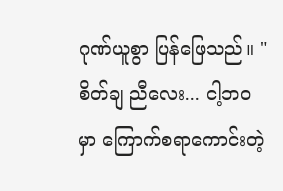ဂုဏ်ယူစွာ ပြန်ဖြေသည်။ "စိတ်ချ ညီလေး... ငါ့ဘဝမှာ ကြောက်စရာကောင်းတဲ့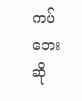ကပ်ဘေးဆို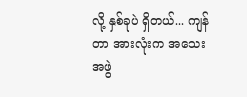လို့ နှစ်ခုပဲ ရှိတယ်... ကျန်တာ အားလုံးက အသေးအဖွဲ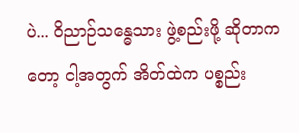ပဲ... ဝိညာဉ်သန္ဓေသား ဖွဲ့စည်းဖို့ ဆိုတာကတော့ ငါ့အတွက် အိတ်ထဲက ပစ္စည်း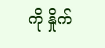ကို နှိုက်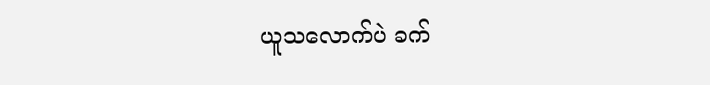ယူသလောက်ပဲ ခက်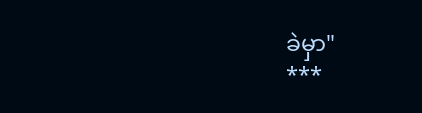ခဲမှာ"
***